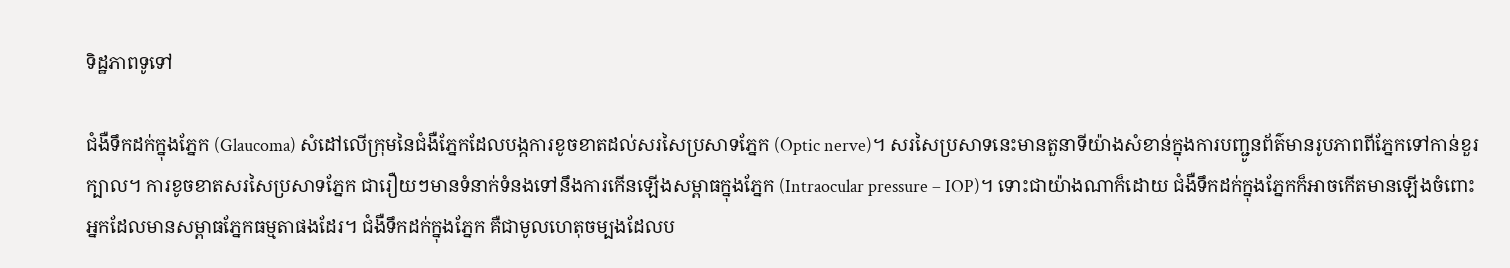ទិដ្ឋភាពទូទៅ

ជំងឺទឹកដក់ក្នុងភ្នែក (Glaucoma) សំដៅលើក្រុមនៃជំងឺភ្នែកដែលបង្កការខូចខាតដល់សរសៃប្រសាទភ្នែក (Optic nerve)។ សរសៃប្រសាទនេះមានតួនាទីយ៉ាងសំខាន់ក្នុងការបញ្ជូនព័ត៌មានរូបភាពពីភ្នែកទៅកាន់ខួរក្បាល។ ការខូចខាតសរសៃប្រសាទភ្នែក ជារឿយៗមានទំនាក់ទំនងទៅនឹងការកើនឡើងសម្ពាធក្នុងភ្នែក (Intraocular pressure – IOP)។ ទោះជាយ៉ាងណាក៏ដោយ ជំងឺទឹកដក់ក្នុងភ្នែកក៏អាចកើតមានឡើងចំពោះអ្នកដែលមានសម្ពាធភ្នែកធម្មតាផងដែរ។ ជំងឺទឹកដក់ក្នុងភ្នែក គឺជាមូលហេតុចម្បងដែលប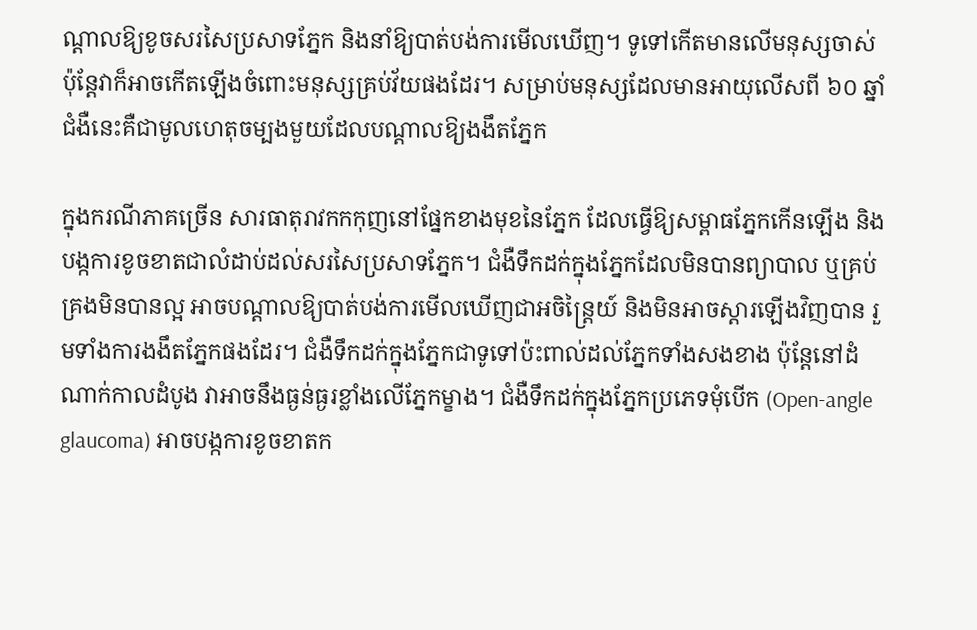ណ្តាលឱ្យខូចសរសៃប្រសាទភ្នែក និងនាំឱ្យបាត់បង់ការមើលឃើញ។ ទូទៅកើតមានលើមនុស្សចាស់ ប៉ុន្តែវាក៏អាចកើតឡើងចំពោះមនុស្សគ្រប់វ័យផងដែរ។ សម្រាប់មនុស្សដែលមានអាយុលើសពី ៦០ ឆ្នាំ ជំងឺនេះគឺជាមូលហេតុចម្បងមួយដែលបណ្តាលឱ្យងងឹតភ្នែក

ក្នុងករណីភាគច្រើន សារធាតុរាវកកកុញនៅផ្នែកខាងមុខនៃភ្នែក ដែលធ្វើឱ្យសម្ពាធភ្នែកកើនឡើង និងបង្កការខូចខាតជាលំដាប់ដល់សរសៃប្រសាទភ្នែក។ ជំងឺទឹកដក់ក្នុងភ្នែកដែលមិនបានព្យាបាល ឬគ្រប់គ្រងមិនបានល្អ អាចបណ្តាលឱ្យបាត់បង់ការមើលឃើញជាអចិន្ត្រៃយ៍ និងមិនអាចស្តារឡើងវិញបាន រួមទាំងការងងឹតភ្នែកផងដែរ។ ជំងឺទឹកដក់ក្នុងភ្នែកជាទូទៅប៉ះពាល់ដល់ភ្នែកទាំងសងខាង ប៉ុន្តែនៅដំណាក់កាលដំបូង វាអាចនឹងធ្ងន់ធ្ងរខ្លាំងលើភ្នែកម្ខាង។ ជំងឺទឹកដក់ក្នុងភ្នែកប្រភេទមុំបើក (Open-angle glaucoma) អាចបង្កការខូចខាតក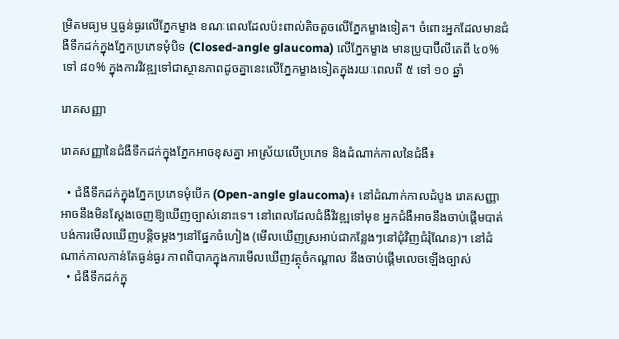ម្រិតមធ្យម ឬធ្ងន់ធ្ងរលើភ្នែកម្ខាង ខណៈពេលដែលប៉ះពាល់តិចតួចលើភ្នែកម្ខាងទៀត។ ចំពោះអ្នកដែលមានជំងឺទឹកដក់ក្នុងភ្នែកប្រភេទមុំបិទ (Closed-angle glaucoma) លើភ្នែកម្ខាង មានប្រូបាប៊ីលីតេពី ៤០% ទៅ ៨០% ក្នុងការវិវឌ្ឍទៅជាស្ថានភាពដូចគ្នានេះលើភ្នែកម្ខាងទៀតក្នុងរយៈពេលពី ៥ ទៅ ១០ ឆ្នាំ

រោគសញ្ញា

រោគសញ្ញានៃជំងឺទឹកដក់ក្នុងភ្នែកអាចខុសគ្នា អាស្រ័យលើប្រភេទ និងដំណាក់កាលនៃជំងឺ៖

  • ជំងឺទឹកដក់ក្នុងភ្នែកប្រភេទមុំបើក (Open-angle glaucoma)៖ នៅដំណាក់កាលដំបូង រោគសញ្ញាអាចនឹងមិនស្តែងចេញឱ្យឃើញច្បាស់នោះទេ។ នៅពេលដែលជំងឺវិវឌ្ឍទៅមុខ អ្នកជំងឺអាចនឹងចាប់ផ្តើមបាត់បង់ការមើលឃើញបន្តិចម្តងៗនៅផ្នែកចំហៀង (មើលឃើញស្រអាប់ជាកន្លែងៗនៅជុំវិញជំរុំណែន)។ នៅដំណាក់កាលកាន់តែធ្ងន់ធ្ងរ ភាពពិបាកក្នុងការមើលឃើញវត្ថុចំកណ្តាល នឹងចាប់ផ្តើមលេចឡើងច្បាស់
  • ជំងឺទឹកដក់ក្នុ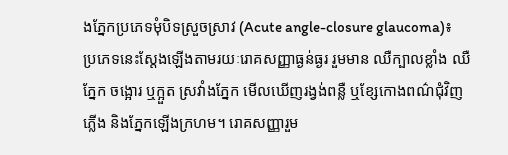ងភ្នែកប្រភេទមុំបិទស្រួចស្រាវ (Acute angle-closure glaucoma)៖ ប្រភេទនេះស្តែងឡើងតាមរយៈរោគសញ្ញាធ្ងន់ធ្ងរ រួមមាន ឈឺក្បាលខ្លាំង ឈឺភ្នែក ចង្អោរ ឬក្អួត ស្រវាំងភ្នែក មើលឃើញរង្វង់ពន្លឺ ឬខ្សែកោងពណ៌ជុំវិញភ្លើង និងភ្នែកឡើងក្រហម។ រោគសញ្ញារួម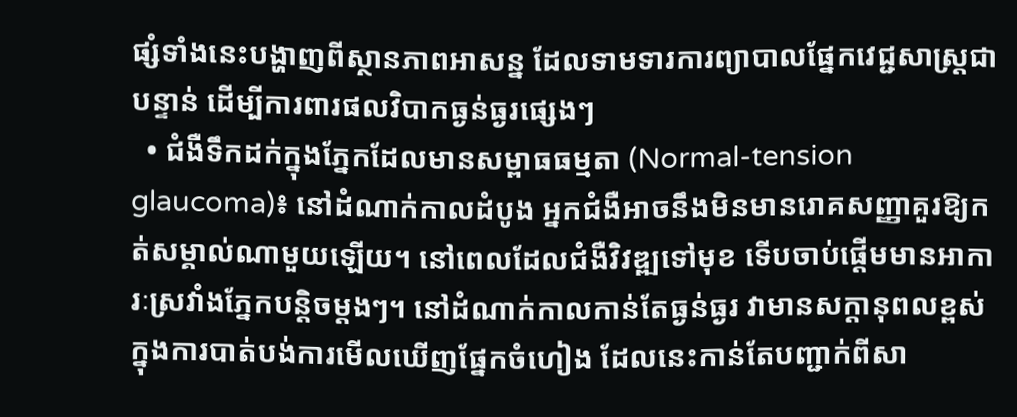ផ្សំទាំងនេះបង្ហាញពីស្ថានភាពអាសន្ន ដែលទាមទារការព្យាបាលផ្នែកវេជ្ជសាស្ត្រជាបន្ទាន់ ដើម្បីការពារផលវិបាកធ្ងន់ធ្ងរផ្សេងៗ
  • ជំងឺទឹកដក់ក្នុងភ្នែកដែលមានសម្ពាធធម្មតា (Normal-tension glaucoma)៖ នៅដំណាក់កាលដំបូង អ្នកជំងឺអាចនឹងមិនមានរោគសញ្ញាគួរឱ្យកត់សម្គាល់ណាមួយឡើយ។ នៅពេលដែលជំងឺវិវឌ្ឍទៅមុខ ទើបចាប់ផ្តើមមានអាការៈស្រវាំងភ្នែកបន្តិចម្តងៗ។ នៅដំណាក់កាលកាន់តែធ្ងន់ធ្ងរ វាមានសក្តានុពលខ្ពស់ក្នុងការបាត់បង់ការមើលឃើញផ្នែកចំហៀង ដែលនេះកាន់តែបញ្ជាក់ពីសា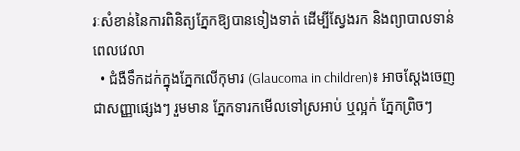រៈសំខាន់នៃការពិនិត្យភ្នែកឱ្យបានទៀងទាត់ ដើម្បីស្វែងរក និងព្យាបាលទាន់ពេលវេលា
  • ជំងឺទឹកដក់ក្នុងភ្នែកលើកុមារ (Glaucoma in children)៖ អាចស្តែងចេញជាសញ្ញាផ្សេងៗ រួមមាន ភ្នែកទារកមើលទៅស្រអាប់ ឬល្អក់ ភ្នែកព្រិចៗ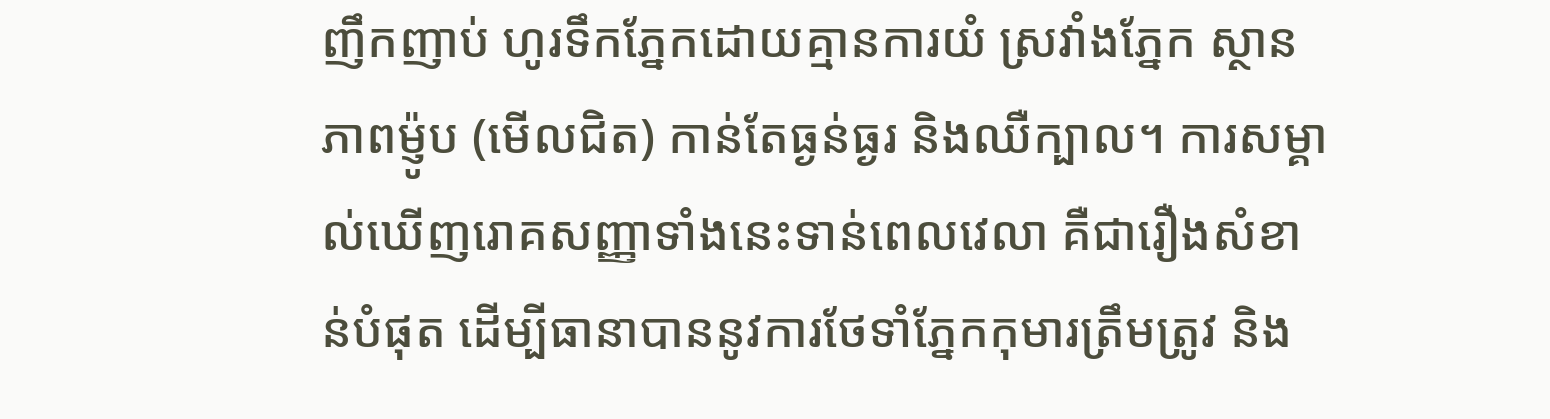ញឹកញាប់ ហូរទឹកភ្នែកដោយគ្មានការយំ ស្រវាំងភ្នែក ស្ថានភាពម៉្ញូប (មើលជិត) កាន់តែធ្ងន់ធ្ងរ និងឈឺក្បាល។ ការសម្គាល់ឃើញរោគសញ្ញាទាំងនេះទាន់ពេលវេលា គឺជារឿងសំខាន់បំផុត ដើម្បីធានាបាននូវការថែទាំភ្នែកកុមារត្រឹមត្រូវ និង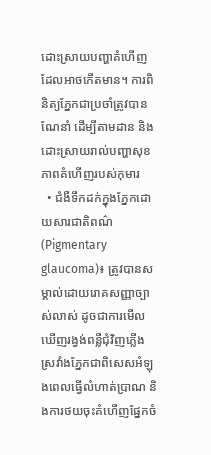ដោះស្រាយបញ្ហាគំហើញដែលអាចកើតមាន។ ការពិនិត្យភ្នែកជាប្រចាំត្រូវបានណែនាំ ដើម្បីតាមដាន និងដោះស្រាយរាល់បញ្ហាសុខភាពគំហើញរបស់កុមារ
  • ជំងឺទឹកដក់ក្នុងភ្នែកដោយសារជាតិពណ៌ (Pigmentary glaucoma)៖ ត្រូវបានសម្គាល់ដោយរោគសញ្ញាច្បាស់លាស់ ដូចជាការមើលឃើញរង្វង់ពន្លឺជុំវិញភ្លើង ស្រវាំងភ្នែកជាពិសេសអំឡុងពេលធ្វើលំហាត់ប្រាណ និងការថយចុះគំហើញផ្នែកចំ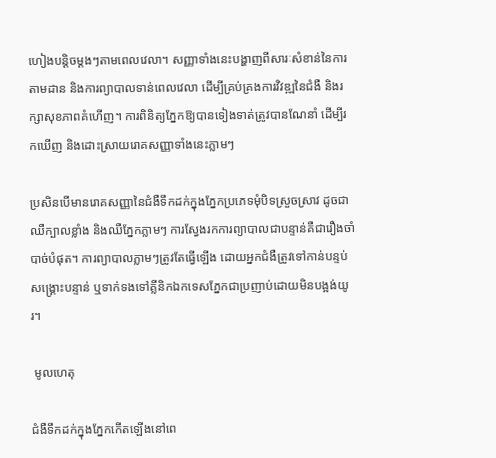ហៀងបន្តិចម្តងៗតាមពេលវេលា។ សញ្ញាទាំងនេះបង្ហាញពីសារៈសំខាន់នៃការតាមដាន និងការព្យាបាលទាន់ពេលវេលា ដើម្បីគ្រប់គ្រងការវិវឌ្ឍនៃជំងឺ និងរក្សាសុខភាពគំហើញ។ ការពិនិត្យភ្នែកឱ្យបានទៀងទាត់ត្រូវបានណែនាំ ដើម្បីរកឃើញ និងដោះស្រាយរោគសញ្ញាទាំងនេះភ្លាមៗ

ប្រសិនបើមានរោគសញ្ញានៃជំងឺទឹកដក់ក្នុងភ្នែកប្រភេទមុំបិទស្រួចស្រាវ ដូចជាឈឺក្បាលខ្លាំង និងឈឺភ្នែកភ្លាមៗ ការស្វែងរកការព្យាបាលជាបន្ទាន់គឺជារឿងចាំបាច់បំផុត។ ការព្យាបាលភ្លាមៗត្រូវតែធ្វើឡើង ដោយអ្នកជំងឺត្រូវទៅកាន់បន្ទប់សង្គ្រោះបន្ទាន់ ឬទាក់ទងទៅគ្លីនិកឯកទេសភ្នែកជាប្រញាប់ដោយមិនបង្អង់យូរ។

 មូលហេតុ

ជំងឺទឹកដក់ក្នុងភ្នែកកើតឡើងនៅពេ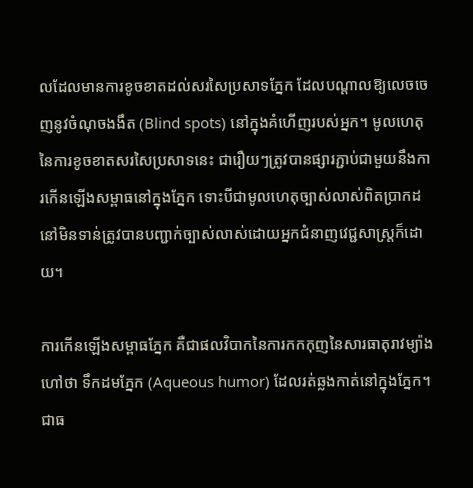លដែលមានការខូចខាតដល់សរសៃប្រសាទភ្នែក ដែលបណ្តាលឱ្យលេចចេញនូវចំណុចងងឹត (Blind spots) នៅក្នុងគំហើញរបស់អ្នក។ មូលហេតុនៃការខូចខាតសរសៃប្រសាទនេះ ជារឿយៗត្រូវបានផ្សារភ្ជាប់ជាមួយនឹងការកើនឡើងសម្ពាធនៅក្នុងភ្នែក ទោះបីជាមូលហេតុច្បាស់លាស់ពិតប្រាកដនៅមិនទាន់ត្រូវបានបញ្ជាក់ច្បាស់លាស់ដោយអ្នកជំនាញវេជ្ជសាស្ត្រក៏ដោយ។

ការកើនឡើងសម្ពាធភ្នែក គឺជាផលវិបាកនៃការកកកុញនៃសារធាតុរាវម្យ៉ាងហៅថា ទឹកដមភ្នែក (Aqueous humor) ដែលរត់ឆ្លងកាត់នៅក្នុងភ្នែក។ ជាធ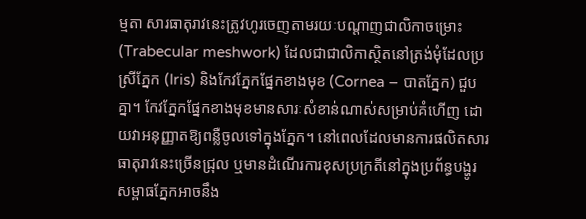ម្មតា សារធាតុរាវនេះត្រូវហូរចេញតាមរយៈបណ្តាញជាលិកាចម្រោះ (Trabecular meshwork) ដែលជាជាលិកាស្ថិតនៅត្រង់មុំដែលប្រស្រីភ្នែក (Iris) និងកែវភ្នែកផ្នែកខាងមុខ (Cornea – បាតភ្នែក) ជួបគ្នា។ កែវភ្នែកផ្នែកខាងមុខមានសារៈសំខាន់ណាស់សម្រាប់គំហើញ ដោយវាអនុញ្ញាតឱ្យពន្លឺចូលទៅក្នុងភ្នែក។ នៅពេលដែលមានការផលិតសារធាតុរាវនេះច្រើនជ្រុល ឬមានដំណើរការខុសប្រក្រតីនៅក្នុងប្រព័ន្ធបង្ហូរ សម្ពាធភ្នែកអាចនឹង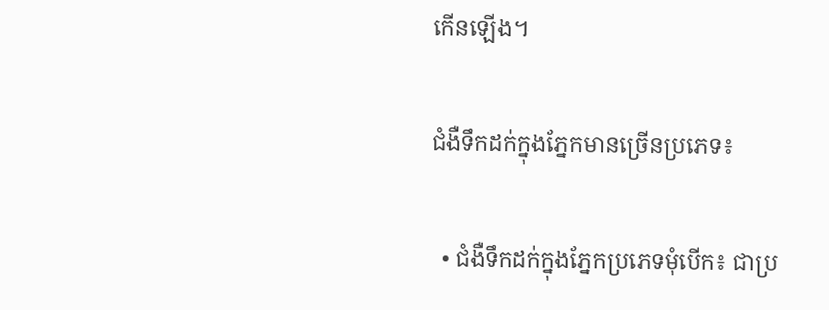កើនឡើង។

ជំងឺទឹកដក់ក្នុងភ្នែកមានច្រើនប្រភេទ៖

  • ជំងឺទឹកដក់ក្នុងភ្នែកប្រភេទមុំបើក៖ ជាប្រ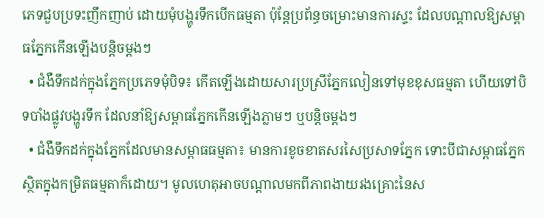ភេទជួបប្រទះញឹកញាប់ ដោយមុំបង្ហូរទឹកបើកធម្មតា ប៉ុន្តែប្រព័ន្ធចម្រោះមានការស្ទះ ដែលបណ្តាលឱ្យសម្ពាធភ្នែកកើនឡើងបន្តិចម្តងៗ
  • ជំងឺទឹកដក់ក្នុងភ្នែកប្រភេទមុំបិទ៖ កើតឡើងដោយសារប្រស្រីភ្នែកលៀនទៅមុខខុសធម្មតា ហើយទៅបិទបាំងផ្លូវបង្ហូរទឹក ដែលនាំឱ្យសម្ពាធភ្នែកកើនឡើងភ្លាមៗ ឬបន្តិចម្តងៗ
  • ជំងឺទឹកដក់ក្នុងភ្នែកដែលមានសម្ពាធធម្មតា៖ មានការខូចខាតសរសៃប្រសាទភ្នែក ទោះបីជាសម្ពាធភ្នែកស្ថិតក្នុងកម្រិតធម្មតាក៏ដោយ។ មូលហេតុអាចបណ្តាលមកពីភាពងាយរងគ្រោះនៃស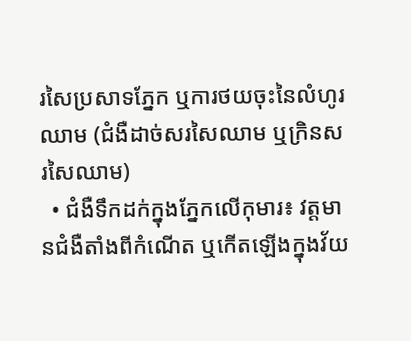រសៃប្រសាទភ្នែក ឬការថយចុះនៃលំហូរឈាម (ជំងឺដាច់សរសៃឈាម ឬក្រិនសរសៃឈាម)
  • ជំងឺទឹកដក់ក្នុងភ្នែកលើកុមារ៖ វត្តមានជំងឺតាំងពីកំណើត ឬកើតឡើងក្នុងវ័យ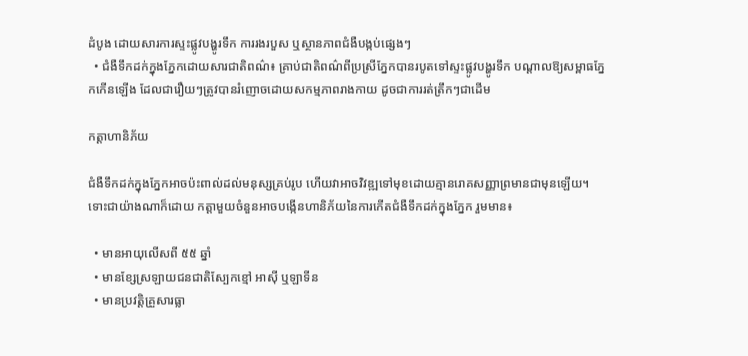ដំបូង ដោយសារការស្ទះផ្លូវបង្ហូរទឹក ការរងរបួស ឬស្ថានភាពជំងឺបង្កប់ផ្សេងៗ
  • ជំងឺទឹកដក់ក្នុងភ្នែកដោយសារជាតិពណ៌៖ គ្រាប់ជាតិពណ៌ពីប្រស្រីភ្នែកបានរបូតទៅស្ទះផ្លូវបង្ហូរទឹក បណ្តាលឱ្យសម្ពាធភ្នែកកើនឡើង ដែលជារឿយៗត្រូវបានរំញោចដោយសកម្មភាពរាងកាយ ដូចជាការរត់ត្រឹកៗជាដើម

កត្តាហានិភ័យ

ជំងឺទឹកដក់ក្នុងភ្នែកអាចប៉ះពាល់ដល់មនុស្សគ្រប់រូប ហើយវាអាចវិវឌ្ឍទៅមុខដោយគ្មានរោគសញ្ញាព្រមានជាមុនឡើយ។ ទោះជាយ៉ាងណាក៏ដោយ កត្តាមួយចំនួនអាចបង្កើនហានិភ័យនៃការកើតជំងឺទឹកដក់ក្នុងភ្នែក រួមមាន៖

  • មានអាយុលើសពី ៥៥ ឆ្នាំ
  • មានខ្សែស្រឡាយជនជាតិស្បែកខ្មៅ អាស៊ី ឬឡាទីន
  • មានប្រវត្តិគ្រួសារធ្លា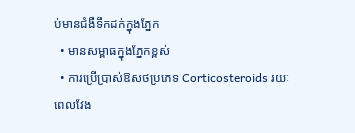ប់មានជំងឺទឹកដក់ក្នុងភ្នែក
  • មានសម្ពាធក្នុងភ្នែកខ្ពស់
  • ការប្រើប្រាស់ឱសថប្រភេទ Corticosteroids រយៈពេលវែង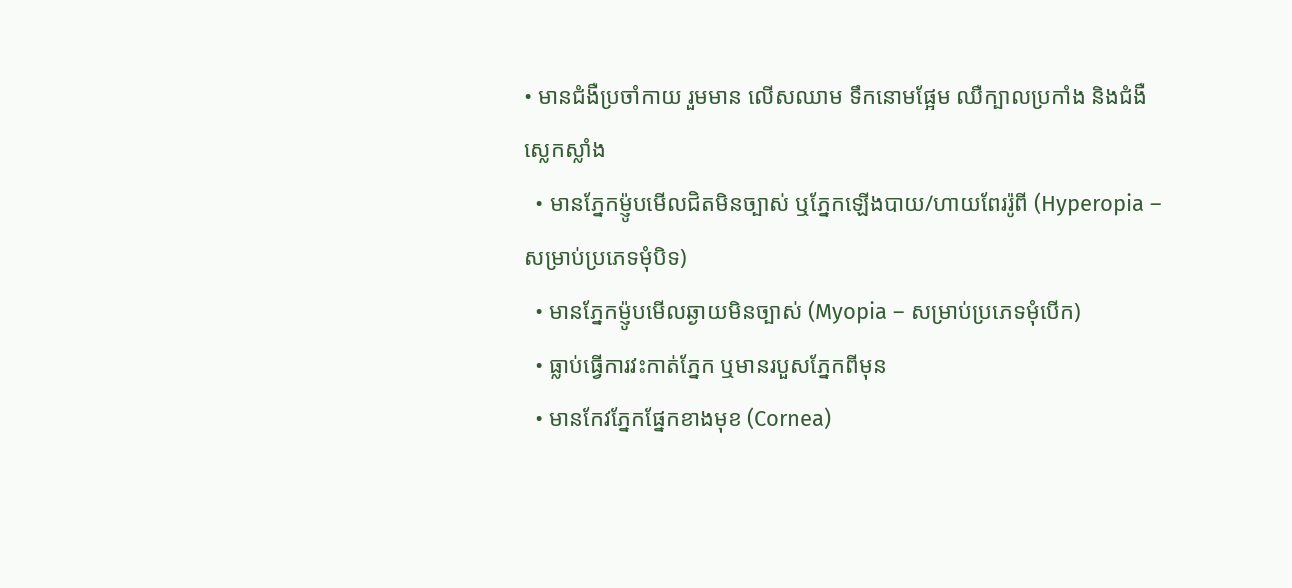• មានជំងឺប្រចាំកាយ រួមមាន លើសឈាម ទឹកនោមផ្អែម ឈឺក្បាលប្រកាំង និងជំងឺស្លេកស្លាំង
  • មានភ្នែកម៉្ញូបមើលជិតមិនច្បាស់ ឬភ្នែកឡើងបាយ/ហាយពែររ៉ូពី (Hyperopia – សម្រាប់ប្រភេទមុំបិទ)
  • មានភ្នែកម៉្ញូបមើលឆ្ងាយមិនច្បាស់ (Myopia – សម្រាប់ប្រភេទមុំបើក)
  • ធ្លាប់ធ្វើការវះកាត់ភ្នែក ឬមានរបួសភ្នែកពីមុន
  • មានកែវភ្នែកផ្នែកខាងមុខ (Cornea)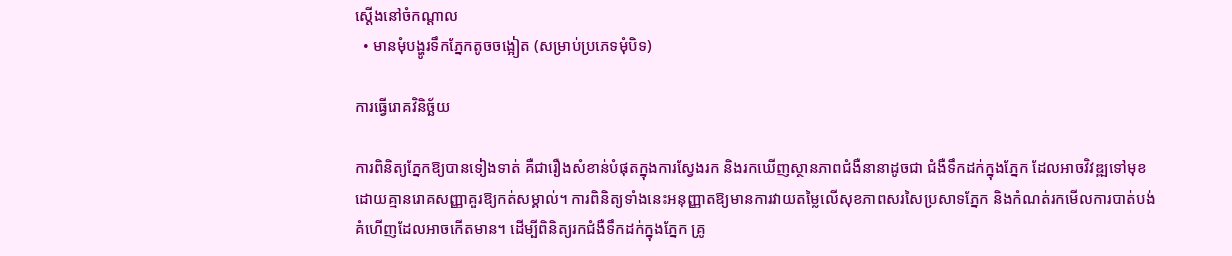ស្តើងនៅចំកណ្តាល
  • មានមុំបង្ហូរទឹកភ្នែកតូចចង្អៀត (សម្រាប់ប្រភេទមុំបិទ)

ការធ្វើរោគវិនិច្ឆ័យ

ការពិនិត្យភ្នែកឱ្យបានទៀងទាត់ គឺជារឿងសំខាន់បំផុតក្នុងការស្វែងរក និងរកឃើញស្ថានភាពជំងឺនានាដូចជា ជំងឺទឹកដក់ក្នុងភ្នែក ដែលអាចវិវឌ្ឍទៅមុខដោយគ្មានរោគសញ្ញាគួរឱ្យកត់សម្គាល់។ ការពិនិត្យទាំងនេះអនុញ្ញាតឱ្យមានការវាយតម្លៃលើសុខភាពសរសៃប្រសាទភ្នែក និងកំណត់រកមើលការបាត់បង់គំហើញដែលអាចកើតមាន។ ដើម្បីពិនិត្យរកជំងឺទឹកដក់ក្នុងភ្នែក គ្រូ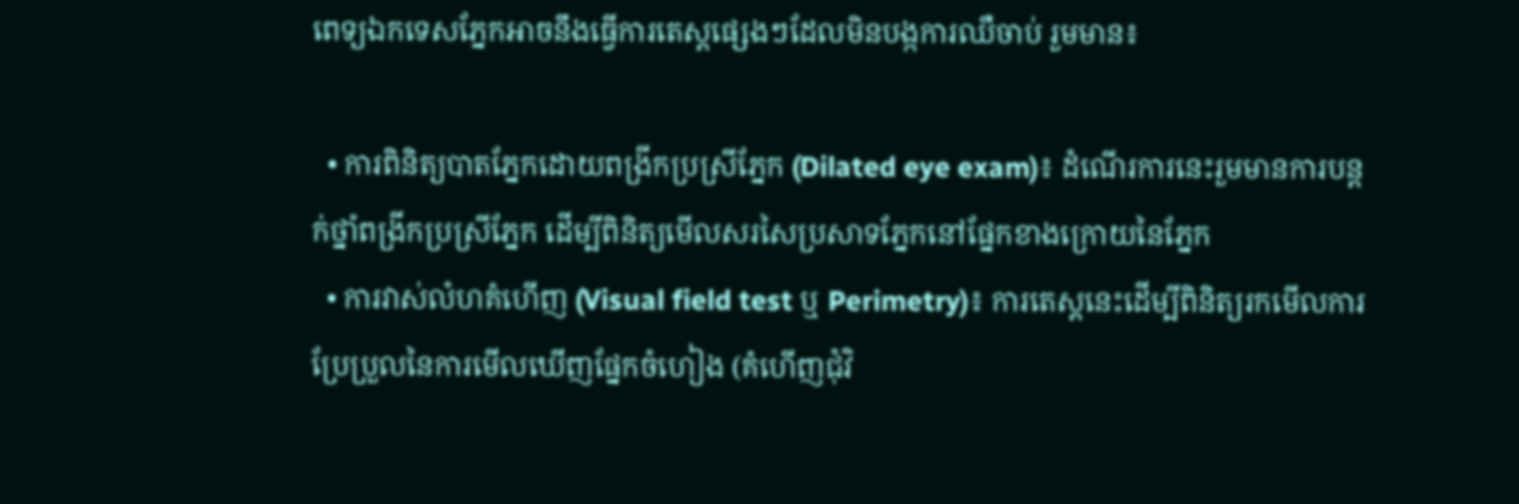ពេទ្យឯកទេសភ្នែកអាចនឹងធ្វើការតេស្តផ្សេងៗដែលមិនបង្កការឈឺចាប់ រួមមាន៖

  • ការពិនិត្យបាតភ្នែកដោយពង្រីកប្រស្រីភ្នែក (Dilated eye exam)៖ ដំណើរការនេះរួមមានការបន្តក់ថ្នាំពង្រីកប្រស្រីភ្នែក ដើម្បីពិនិត្យមើលសរសៃប្រសាទភ្នែកនៅផ្នែកខាងក្រោយនៃភ្នែក
  • ការវាស់លំហគំហើញ (Visual field test ឬ Perimetry)៖ ការតេស្តនេះដើម្បីពិនិត្យរកមើលការប្រែប្រួលនៃការមើលឃើញផ្នែកចំហៀង (គំហើញជុំវិ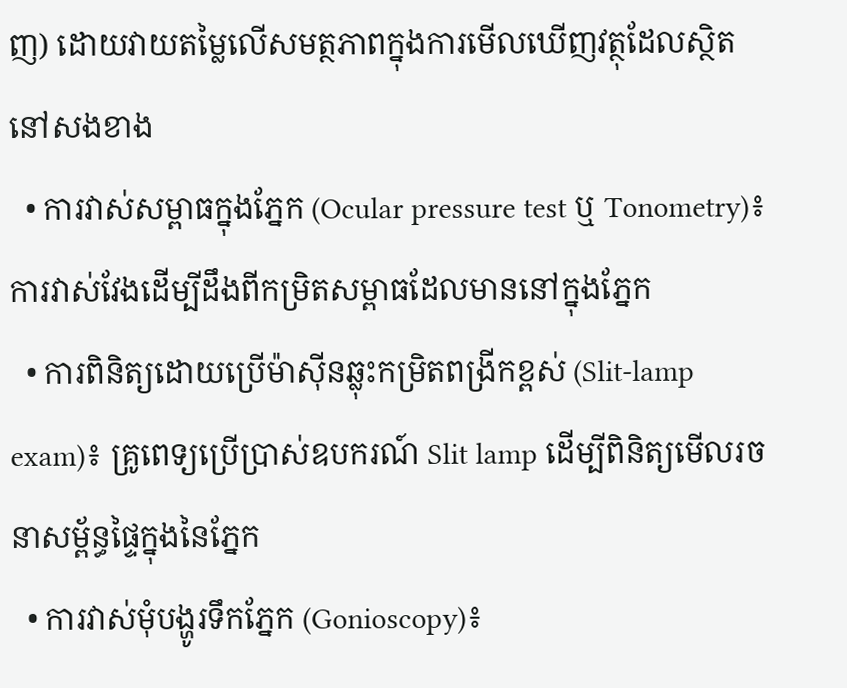ញ) ដោយវាយតម្លៃលើសមត្ថភាពក្នុងការមើលឃើញវត្ថុដែលស្ថិតនៅសងខាង
  • ការវាស់សម្ពាធក្នុងភ្នែក (Ocular pressure test ឬ Tonometry)៖ ការវាស់វែងដើម្បីដឹងពីកម្រិតសម្ពាធដែលមាននៅក្នុងភ្នែក
  • ការពិនិត្យដោយប្រើម៉ាស៊ីនឆ្លុះកម្រិតពង្រីកខ្ពស់ (Slit-lamp exam)៖ គ្រូពេទ្យប្រើប្រាស់ឧបករណ៍ Slit lamp ដើម្បីពិនិត្យមើលរចនាសម្ព័ន្ធផ្ទៃក្នុងនៃភ្នែក
  • ការវាស់មុំបង្ហូរទឹកភ្នែក (Gonioscopy)៖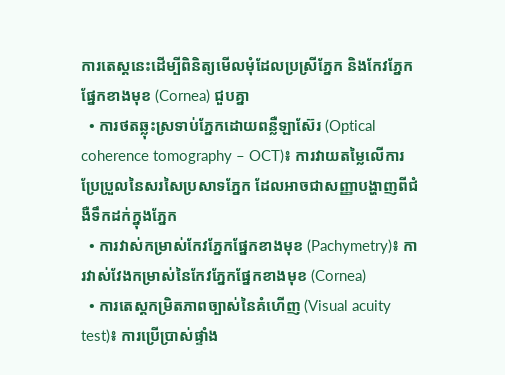ការតេស្តនេះដើម្បីពិនិត្យមើលមុំដែលប្រស្រីភ្នែក និងកែវភ្នែកផ្នែកខាងមុខ (Cornea) ជួបគ្នា
  • ការថតឆ្លុះស្រទាប់ភ្នែកដោយពន្លឺឡាស៊ែរ (Optical coherence tomography – OCT)៖ ការវាយតម្លៃលើការប្រែប្រួលនៃសរសៃប្រសាទភ្នែក ដែលអាចជាសញ្ញាបង្ហាញពីជំងឺទឹកដក់ក្នុងភ្នែក
  • ការវាស់កម្រាស់កែវភ្នែកផ្នែកខាងមុខ (Pachymetry)៖ ការវាស់វែងកម្រាស់នៃកែវភ្នែកផ្នែកខាងមុខ (Cornea)
  • ការតេស្តកម្រិតភាពច្បាស់នៃគំហើញ (Visual acuity test)៖ ការប្រើប្រាស់ផ្ទាំង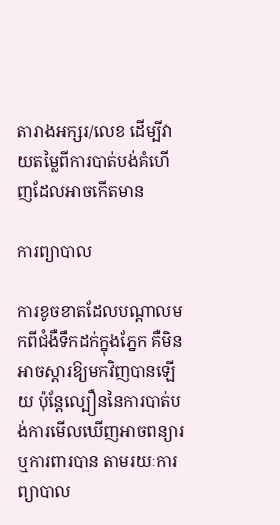តារាងអក្សរ/លេខ ដើម្បីវាយតម្លៃពីការបាត់បង់គំហើញដែលអាចកើតមាន

ការព្យាបាល

ការខូចខាតដែលបណ្តាលមកពីជំងឺទឹកដក់ក្នុងភ្នែក គឺមិនអាចស្តារឱ្យមកវិញបានឡើយ ប៉ុន្តែល្បឿននៃការបាត់បង់ការមើលឃើញអាចពន្យារ ឬការពារបាន តាមរយៈការព្យាបាល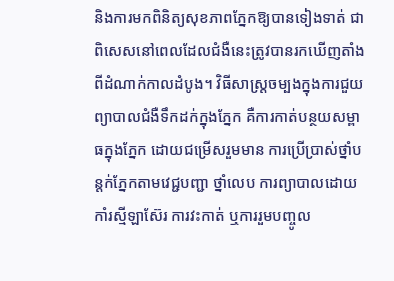និងការមកពិនិត្យសុខភាពភ្នែកឱ្យបានទៀងទាត់ ជាពិសេសនៅពេលដែលជំងឺនេះត្រូវបានរកឃើញតាំងពីដំណាក់កាលដំបូង។ វិធីសាស្ត្រចម្បងក្នុងការជួយព្យាបាលជំងឺទឹកដក់ក្នុងភ្នែក គឺការកាត់បន្ថយសម្ពាធក្នុងភ្នែក ដោយជម្រើសរួមមាន ការប្រើប្រាស់ថ្នាំបន្តក់ភ្នែកតាមវេជ្ជបញ្ជា ថ្នាំលេប ការព្យាបាលដោយកាំរស្មីឡាស៊ែរ ការវះកាត់ ឬការរួមបញ្ចូល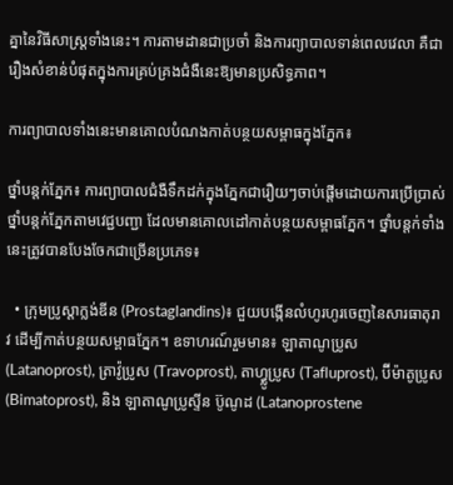គ្នានៃវិធីសាស្ត្រទាំងនេះ។ ការតាមដានជាប្រចាំ និងការព្យាបាលទាន់ពេលវេលា គឺជារឿងសំខាន់បំផុតក្នុងការគ្រប់គ្រងជំងឺនេះឱ្យមានប្រសិទ្ធភាព។

ការព្យាបាលទាំងនេះមានគោលបំណងកាត់បន្ថយសម្ពាធក្នុងភ្នែក៖

ថ្នាំបន្តក់ភ្នែក៖ ការព្យាបាលជំងឺទឹកដក់ក្នុងភ្នែកជារឿយៗចាប់ផ្តើមដោយការប្រើប្រាស់ថ្នាំបន្តក់ភ្នែកតាមវេជ្ជបញ្ជា ដែលមានគោលដៅកាត់បន្ថយសម្ពាធភ្នែក។ ថ្នាំបន្តក់ទាំងនេះត្រូវបានបែងចែកជាច្រើនប្រភេទ៖

  • ក្រុមប្រូស្តាក្លង់ឌីន (Prostaglandins)៖ ជួយបង្កើនលំហូរហូរចេញនៃសារធាតុរាវ ដើម្បីកាត់បន្ថយសម្ពាធភ្នែក។ ឧទាហរណ៍រួមមាន៖ ឡាតាណូប្រូស (Latanoprost), ត្រាវ៉ូប្រូស (Travoprost), តាហ្វ្លូប្រូស (Tafluprost), ប៊ីម៉ាតូប្រូស (Bimatoprost), និង ឡាតាណូប្រូស្ទីន ប៊ូណូដ (Latanoprostene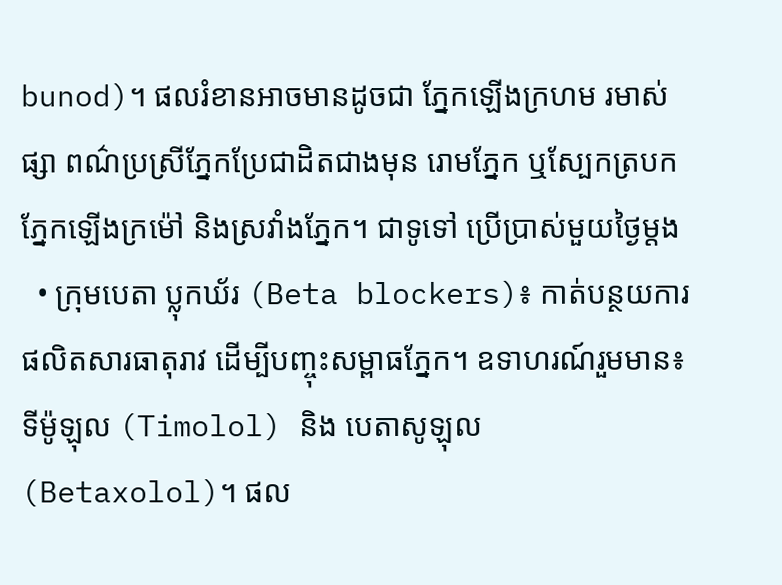bunod)។ ផលរំខានអាចមានដូចជា ភ្នែកឡើងក្រហម រមាស់ផ្សា ពណ៌ប្រស្រីភ្នែកប្រែជាដិតជាងមុន រោមភ្នែក ឬស្បែកត្របកភ្នែកឡើងក្រម៉ៅ និងស្រវាំងភ្នែក។ ជាទូទៅ ប្រើប្រាស់មួយថ្ងៃម្តង
  • ក្រុមបេតា ប្លុកឃ័រ (Beta blockers)៖ កាត់បន្ថយការផលិតសារធាតុរាវ ដើម្បីបញ្ចុះសម្ពាធភ្នែក។ ឧទាហរណ៍រួមមាន៖ ទីម៉ូឡុល (Timolol) និង បេតាសូឡុល (Betaxolol)។ ផល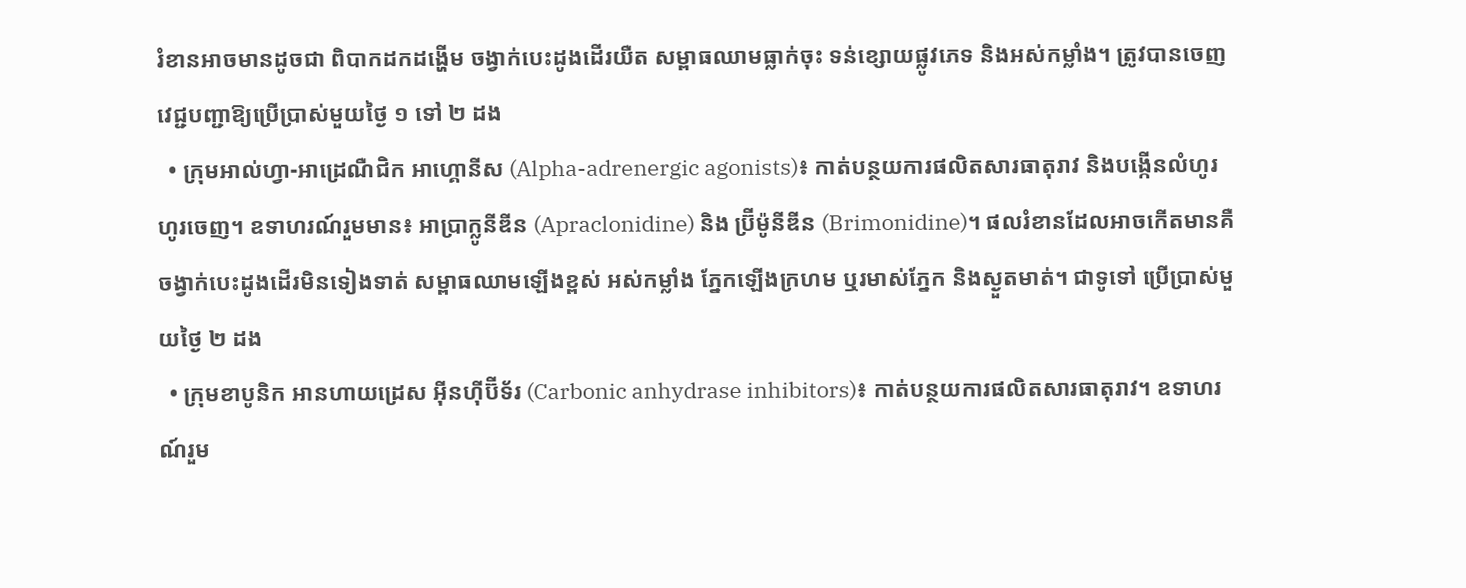រំខានអាចមានដូចជា ពិបាកដកដង្ហើម ចង្វាក់បេះដូងដើរយឺត សម្ពាធឈាមធ្លាក់ចុះ ទន់ខ្សោយផ្លូវភេទ និងអស់កម្លាំង។ ត្រូវបានចេញវេជ្ជបញ្ជាឱ្យប្រើប្រាស់មួយថ្ងៃ ១ ទៅ ២ ដង
  • ក្រុមអាល់ហ្វា-អាដ្រេណឺជិក អាហ្គោនីស (Alpha-adrenergic agonists)៖ កាត់បន្ថយការផលិតសារធាតុរាវ និងបង្កើនលំហូរហូរចេញ។ ឧទាហរណ៍រួមមាន៖ អាប្រាក្លូនីឌីន (Apraclonidine) និង ប្រ៊ីម៉ូនីឌីន (Brimonidine)។ ផលរំខានដែលអាចកើតមានគឺ ចង្វាក់បេះដូងដើរមិនទៀងទាត់ សម្ពាធឈាមឡើងខ្ពស់ អស់កម្លាំង ភ្នែកឡើងក្រហម ឬរមាស់ភ្នែក និងស្ងួតមាត់។ ជាទូទៅ ប្រើប្រាស់មួយថ្ងៃ ២ ដង
  • ក្រុមខាបូនិក អានហាយដ្រេស អ៊ីនហ៊ីប៊ីទ័រ (Carbonic anhydrase inhibitors)៖ កាត់បន្ថយការផលិតសារធាតុរាវ។ ឧទាហរណ៍រួម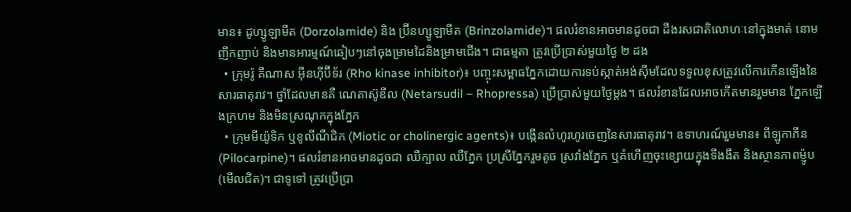មាន៖ ដូហ្សូឡាមីត (Dorzolamide) និង ប្រ៊ីនហ្សូឡាមីត (Brinzolamide)។ ផលរំខានអាចមានដូចជា ដឹងរសជាតិលោហៈនៅក្នុងមាត់ នោមញឹកញាប់ និងមានអារម្មណ៍ឆៀបៗនៅចុងម្រាមដៃនិងម្រាមជើង។ ជាធម្មតា ត្រូវប្រើប្រាស់មួយថ្ងៃ ២ ដង
  • ក្រុមរ៉ូ គីណាស អ៊ីនហ៊ីប៊ីទ័រ (Rho kinase inhibitor)៖ បញ្ចុះសម្ពាធភ្នែកដោយការទប់ស្កាត់អង់ស៊ីមដែលទទួលខុសត្រូវលើការកើនឡើងនៃសារធាតុរាវ។ ថ្នាំដែលមានគឺ ណេតាស៊ូឌីល (Netarsudil – Rhopressa) ប្រើប្រាស់មួយថ្ងៃម្តង។ ផលរំខានដែលអាចកើតមានរួមមាន ភ្នែកឡើងក្រហម និងមិនស្រណុកក្នុងភ្នែក
  • ក្រុមមីយ៉ូទិក ឬខូលីណឺជិក (Miotic or cholinergic agents)៖ បង្កើនលំហូរហូរចេញនៃសារធាតុរាវ។ ឧទាហរណ៍រួមមាន៖ ពីឡូកាភីន (Pilocarpine)។ ផលរំខានអាចមានដូចជា ឈឺក្បាល ឈឺភ្នែក ប្រស្រីភ្នែករួមតូច ស្រវាំងភ្នែក ឬគំហើញចុះខ្សោយក្នុងទីងងឹត និងស្ថានភាពម៉្ញូប (មើលជិត)។ ជាទូទៅ ត្រូវប្រើប្រា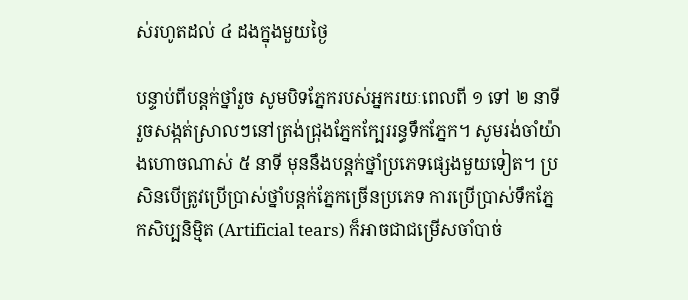ស់រហូតដល់ ៤ ដងក្នុងមួយថ្ងៃ

បន្ទាប់ពីបន្តក់ថ្នាំរួច សូមបិទភ្នែករបស់អ្នករយៈពេលពី ១ ទៅ ២ នាទី រួចសង្កត់ស្រាលៗនៅត្រង់ជ្រុងភ្នែកក្បែររន្ធទឹកភ្នែក។ សូមរង់ចាំយ៉ាងហោចណាស់ ៥ នាទី មុននឹងបន្តក់ថ្នាំប្រភេទផ្សេងមួយទៀត។ ប្រសិនបើត្រូវប្រើប្រាស់ថ្នាំបន្តក់ភ្នែកច្រើនប្រភេទ ការប្រើប្រាស់ទឹកភ្នែកសិប្បនិម្មិត (Artificial tears) ក៏អាចជាជម្រើសចាំបាច់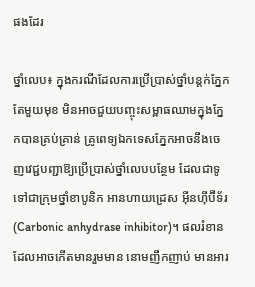ផងដែរ

ថ្នាំលេប៖ ក្នុងករណីដែលការប្រើប្រាស់ថ្នាំបន្តក់ភ្នែកតែមួយមុខ មិនអាចជួយបញ្ចុះសម្ពាធឈាមក្នុងភ្នែកបានគ្រប់គ្រាន់ គ្រូពេទ្យឯកទេសភ្នែកអាចនឹងចេញវេជ្ជបញ្ជាឱ្យប្រើប្រាស់ថ្នាំលេបបន្ថែម ដែលជាទូទៅជាក្រុមថ្នាំខាបូនិក អានហាយដ្រេស អ៊ីនហ៊ីប៊ីទ័រ (Carbonic anhydrase inhibitor)។ ផលរំខានដែលអាចកើតមានរួមមាន នោមញឹកញាប់ មានអារ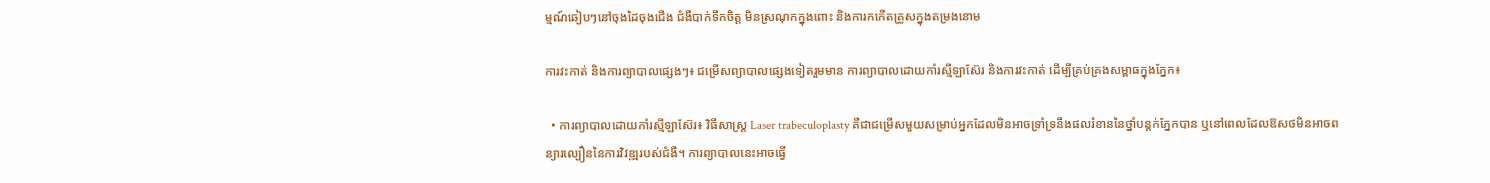ម្មណ៍ឆៀបៗនៅចុងដៃចុងជើង ជំងឺបាក់ទឹកចិត្ត មិនស្រណុកក្នុងពោះ និងការកកើតគ្រួសក្នុងតម្រងនោម

ការវះកាត់ និងការព្យាបាលផ្សេងៗ៖ ជម្រើសព្យាបាលផ្សេងទៀតរួមមាន ការព្យាបាលដោយកាំរស្មីឡាស៊ែរ និងការវះកាត់ ដើម្បីគ្រប់គ្រងសម្ពាធក្នុងភ្នែក៖

  • ការព្យាបាលដោយកាំរស្មីឡាស៊ែរ៖ វិធីសាស្ត្រ Laser trabeculoplasty គឺជាជម្រើសមួយសម្រាប់អ្នកដែលមិនអាចទ្រាំទ្រនឹងផលរំខាននៃថ្នាំបន្តក់ភ្នែកបាន ឬនៅពេលដែលឱសថមិនអាចពន្យារល្បឿននៃការវិវឌ្ឍរបស់ជំងឺ។ ការព្យាបាលនេះអាចធ្វើ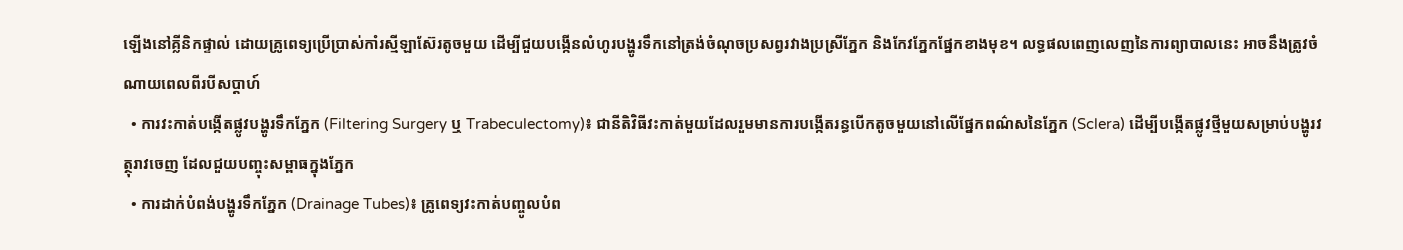ឡើងនៅគ្លីនិកផ្ទាល់ ដោយគ្រូពេទ្យប្រើប្រាស់កាំរស្មីឡាស៊ែរតូចមួយ ដើម្បីជួយបង្កើនលំហូរបង្ហូរទឹកនៅត្រង់ចំណុចប្រសព្វរវាងប្រស្រីភ្នែក និងកែវភ្នែកផ្នែកខាងមុខ។ លទ្ធផលពេញលេញនៃការព្យាបាលនេះ អាចនឹងត្រូវចំណាយពេលពីរបីសប្តាហ៍
  • ការវះកាត់បង្កើតផ្លូវបង្ហូរទឹកភ្នែក (Filtering Surgery ឬ Trabeculectomy)៖ ជានីតិវិធីវះកាត់មួយដែលរួមមានការបង្កើតរន្ធបើកតូចមួយនៅលើផ្នែកពណ៌សនៃភ្នែក (Sclera) ដើម្បីបង្កើតផ្លូវថ្មីមួយសម្រាប់បង្ហូរវត្ថុរាវចេញ ដែលជួយបញ្ចុះសម្ពាធក្នុងភ្នែក
  • ការដាក់បំពង់បង្ហូរទឹកភ្នែក (Drainage Tubes)៖ គ្រូពេទ្យវះកាត់បញ្ចូលបំព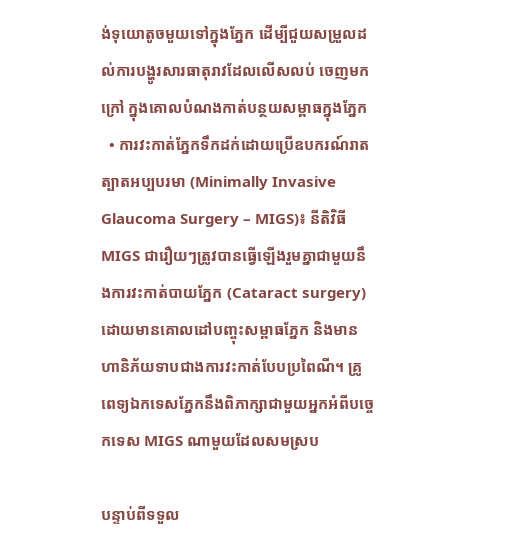ង់ទុយោតូចមួយទៅក្នុងភ្នែក ដើម្បីជួយសម្រួលដល់ការបង្ហូរសារធាតុរាវដែលលើសលប់ ចេញមកក្រៅ ក្នុងគោលបំណងកាត់បន្ថយសម្ពាធក្នុងភ្នែក
  • ការវះកាត់ភ្នែកទឹកដក់ដោយប្រើឧបករណ៍រាតត្បាតអប្បបរមា (Minimally Invasive Glaucoma Surgery – MIGS)៖ នីតិវិធី MIGS ជារឿយៗត្រូវបានធ្វើឡើងរួមគ្នាជាមួយនឹងការវះកាត់បាយភ្នែក (Cataract surgery) ដោយមានគោលដៅបញ្ចុះសម្ពាធភ្នែក និងមានហានិភ័យទាបជាងការវះកាត់បែបប្រពៃណី។ គ្រូពេទ្យឯកទេសភ្នែកនឹងពិភាក្សាជាមួយអ្នកអំពីបច្ចេកទេស MIGS ណាមួយដែលសមស្រប

បន្ទាប់ពីទទួល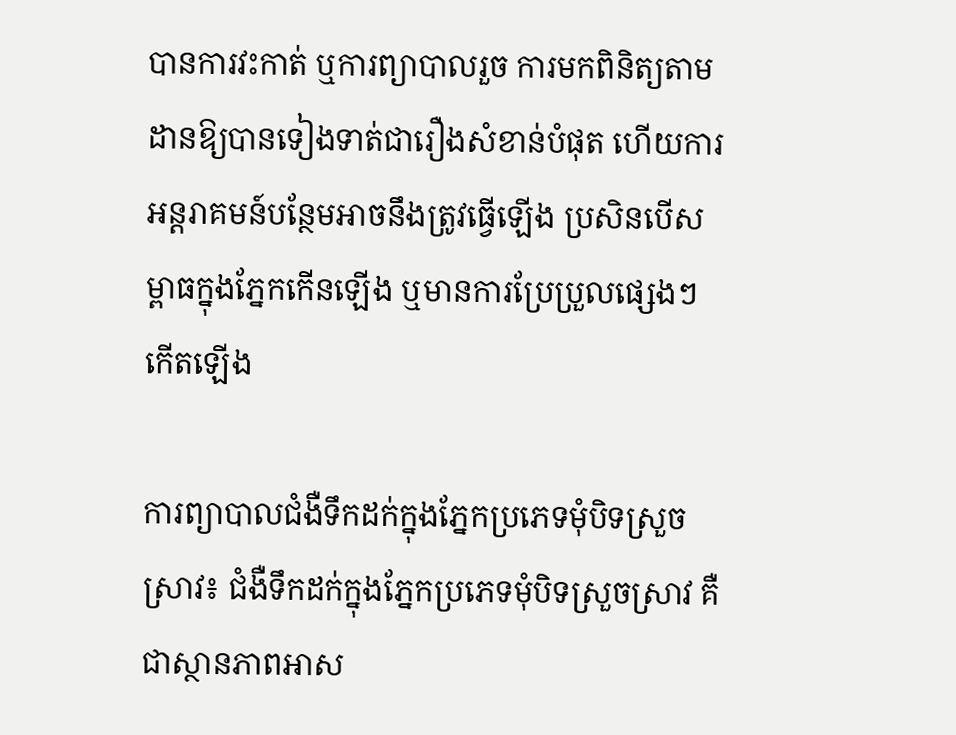បានការវះកាត់ ឬការព្យាបាលរួច ការមកពិនិត្យតាមដានឱ្យបានទៀងទាត់ជារឿងសំខាន់បំផុត ហើយការអន្តរាគមន៍បន្ថែមអាចនឹងត្រូវធ្វើឡើង ប្រសិនបើសម្ពាធក្នុងភ្នែកកើនឡើង ឬមានការប្រែប្រួលផ្សេងៗកើតឡើង

ការព្យាបាលជំងឺទឹកដក់ក្នុងភ្នែកប្រភេទមុំបិទស្រួចស្រាវ៖ ជំងឺទឹកដក់ក្នុងភ្នែកប្រភេទមុំបិទស្រួចស្រាវ គឺជាស្ថានភាពអាស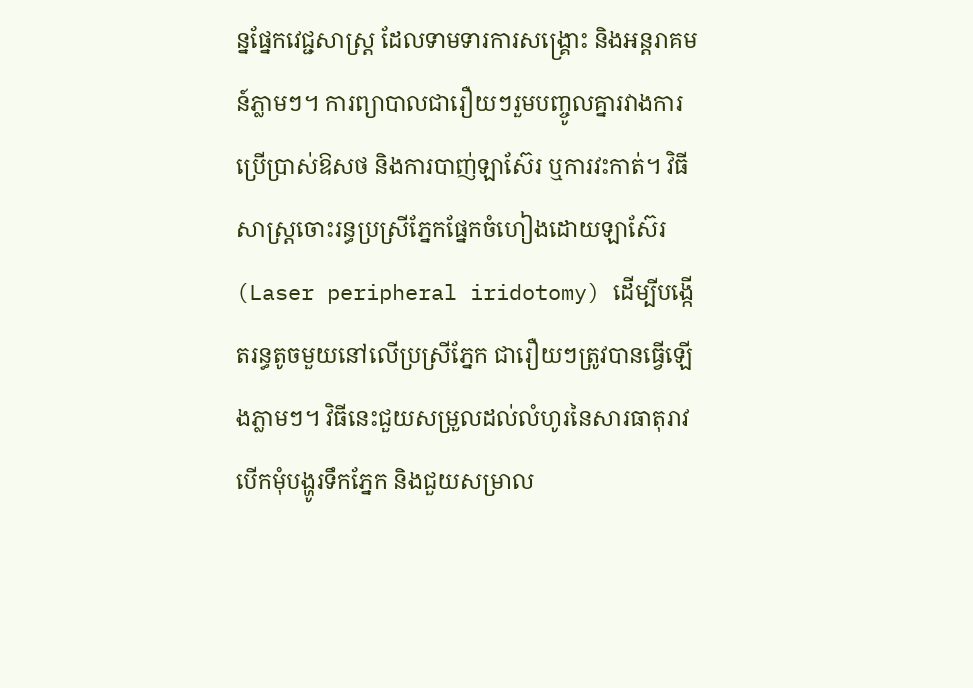ន្នផ្នែកវេជ្ជសាស្ត្រ ដែលទាមទារការសង្គ្រោះ និងអន្តរាគមន៍ភ្លាមៗ។ ការព្យាបាលជារឿយៗរួមបញ្ចូលគ្នារវាងការប្រើប្រាស់ឱសថ និងការបាញ់ឡាស៊ែរ ឬការវះកាត់។ វិធីសាស្ត្រចោះរន្ធប្រស្រីភ្នែកផ្នែកចំហៀងដោយឡាស៊ែរ (Laser peripheral iridotomy) ដើម្បីបង្កើតរន្ធតូចមួយនៅលើប្រស្រីភ្នែក ជារឿយៗត្រូវបានធ្វើឡើងភ្លាមៗ។ វិធីនេះជួយសម្រួលដល់លំហូរនៃសារធាតុរាវ បើកមុំបង្ហូរទឹកភ្នែក និងជួយសម្រាល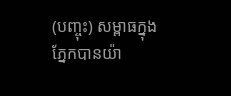(បញ្ចុះ) សម្ពាធក្នុងភ្នែកបានយ៉ា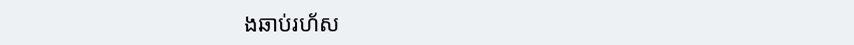ងឆាប់រហ័ស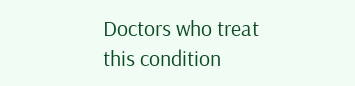Doctors who treat this condition